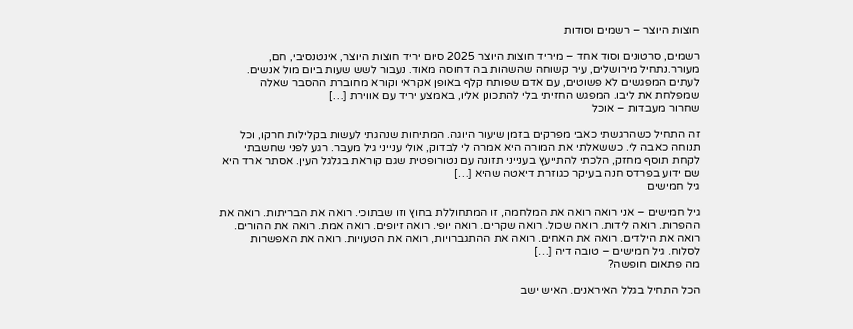חוצות היוצר – רשמים וסודות

רשמים, סרטונים וסוד אחד – מיריד חוצות היוצר 2025 סיום יריד חוצות היוצר, אינטנסיבי, חם, מעורר.נתחיל מירושלים, עיר קשוחה שהשהות בה דחוסה מאוד. נעבור לשש שעות ביום מול אנשים. לעתים המפגשים לא פשוטים, עם אדם שפותח קלף באופן אקראי וקורא מחוברת ההסבר שאלה שמפלחת את ליבו. המפגש החזיתי בלי להתכונן אליו, באמצע יריד עם אווירת […]
שחרור מעבדות – אוכל

זה התחיל כשהרגשתי כאבי מפרקים בזמן שיעור היוגה. המתיחות שנהגתי לעשות בקלילות חרקו, וכל תנוחה כאבה לי. כששאלתי את המורה היא אמרה לי לבדוק, אולי ענייני גיל מעבר. רגע לפני שחשבתי לקחת תוסף מחזק, הלכתי להתייעץ בענייני תזונה עם נטורופטית שגם קוראת בגלגל העין. אסתר ארד היא שם ידוע בפרדס חנה בעיקר כגוזרת דיאטה שהיא […]
גיל חמישים

גיל חמישים – אני רואה רואה את המלחמה, זו המתחוללת בחוץ וזו שבתוכי. רואה את הבריתות. רואה את ההפרות. רואה לידות. רואה שכול. רואה שקרים. רואה יופי. רואה זיופים. רואה אמת. רואה את ההורים. רואה את הילדים. רואה את האחים. רואה את ההתגברויות, רואה את הטעויות. רואה את האפשרות לסלוח. גיל חמישים – טובה דיה […]
מה פתאום חופשה?

הכל התחיל בגלל האיראנים. האיש ישב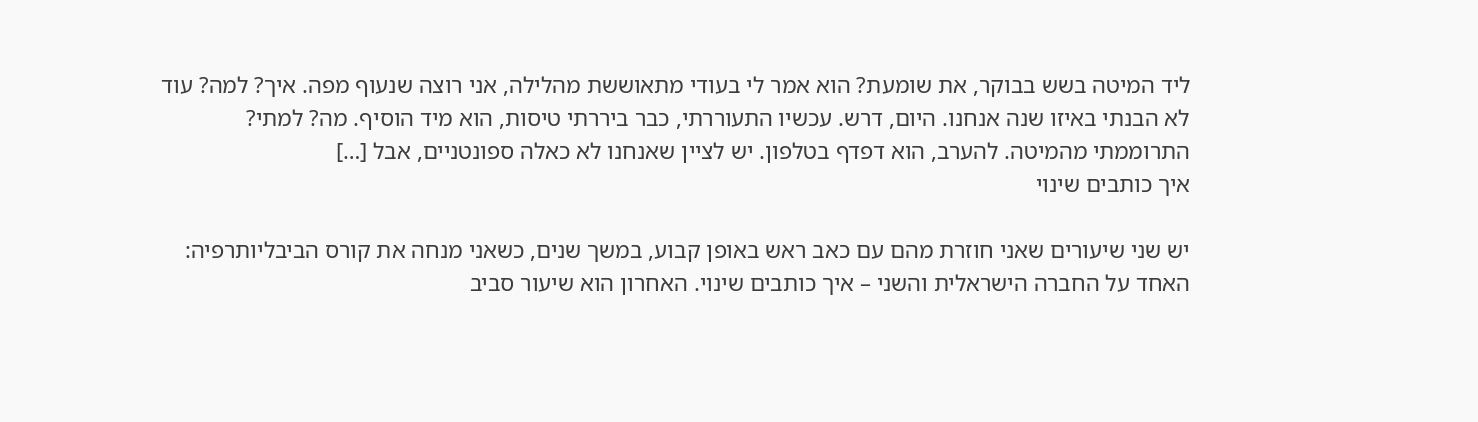ליד המיטה בשש בבוקר, את שומעת? הוא אמר לי בעודי מתאוששת מהלילה, אני רוצה שנעוף מפה. איך? למה? עוד לא הבנתי באיזו שנה אנחנו. היום, דרש. עכשיו התעוררתי, כבר ביררתי טיסות, הוא מיד הוסיף. מה? למתי? התרוממתי מהמיטה. להערב, הוא דפדף בטלפון. יש לציין שאנחנו לא כאלה ספונטניים, אבל […]
איך כותבים שינוי

יש שני שיעורים שאני חוזרת מהם עם כאב ראש באופן קבוע, במשך שנים, כשאני מנחה את קורס הביבליותרפיה: האחד על החברה הישראלית והשני – איך כותבים שינוי. האחרון הוא שיעור סביב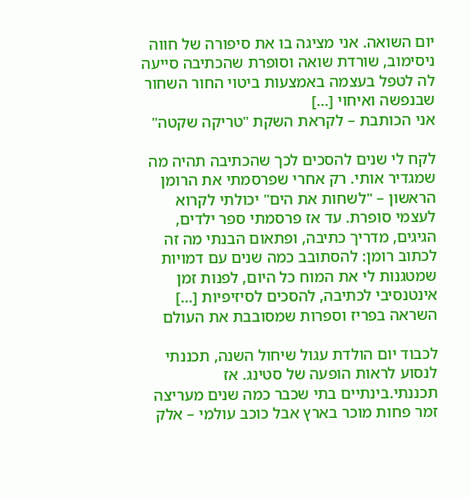יום השואה. אני מציגה בו את סיפורה של חווה ניסימוב, שורדת שואה וסופרת שהכתיבה סייעה לה לטפל בעצמה באמצעות ביטוי החור השחור שבנפשה ואיחוי […]
אני הכותבת – לקראת השקת "טריקה שקטה"

לקח לי שנים להסכים לכך שהכתיבה תהיה מה שמגדיר אותי. רק אחרי שפרסמתי את הרומן הראשון – "לשחות את הים" יכולתי לקרוא לעצמי סופרת. עד אז פרסמתי ספר ילדים, הגיגים, מדריך כתיבה, ופתאום הבנתי מה זה לכתוב רומן: להסתובב כמה שנים עם דמויות שמטגנות לי את המוח כל היום, לפנות זמן אינטנסיבי לכתיבה, להסכים לסיזיפיות […]
השראה בפריז וספרות שמסובבת את העולם

לכבוד יום הולדת עגול שיחול השנה, תכננתי לנסוע לראות הופעה של סטינג. אז תכננתי.בינתיים בתי שכבר כמה שנים מעריצה זמר פחות מוכר בארץ אבל כוכב עולמי – אלק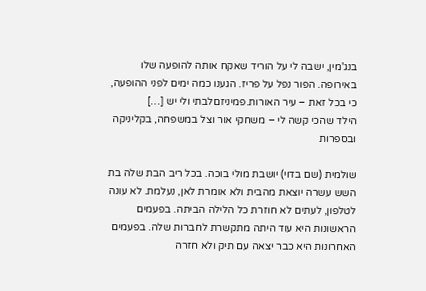בנג'מין, ישבה לי על הוריד שאקח אותה להופעה שלו באירופה. הפור נפל על פריז. הגענו כמה ימים לפני ההופעה, כי בכל זאת – עיר האורות.פמיניזםלבתי ולי יש […]
הילד שהכי קשה לי – משחקי אור וצל במשפחה, בקליניקה ובספרות

שולמית (שם בדוי) יושבת מולי בוכה. בכל ריב הבת שלה בת השש עשרה יוצאת מהבית ולא אומרת לאן, נעלמת. לא עונה לטלפון, לעתים לא חוזרת כל הלילה הביתה. בפעמים הראשונות היא עוד היתה מתקשרת לחברות שלה. בפעמים האחרונות היא כבר יצאה עם תיק ולא חזרה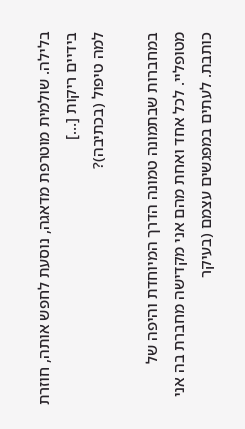בלילה. שולמית מוטרפת מדאגה, נוסעת לחפש אותה, חוזרת בידיים ריקות […]
למה טיפול (בכתיבה)?

במחברות שבתמונה טמונה הדרך המיוחדת והיפה של מטופליי. לכל אחד ואחת מהם אני מקדישה מחברת בה אני כותבת. לעתים במפגשים עצמם (בעיקר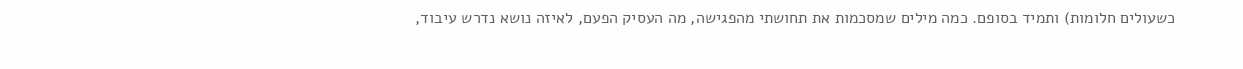כשעולים חלומות) ותמיד בסופם. כמה מילים שמסכמות את תחושתי מהפגישה, מה העסיק הפעם, לאיזה נושא נדרש עיבוד,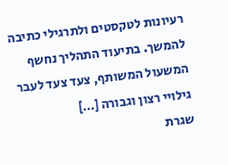רעיונות לטקסטים ולתרגילי כתיבה להמשך. בתיעוד התהליך נחשף המשעול המשותף, צעד צעד לעבר גילויי רצון וגבורה […]
שגרת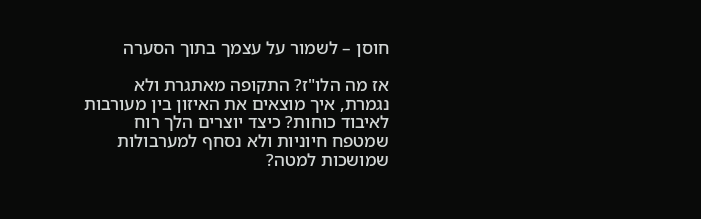חוסן – לשמור על עצמך בתוך הסערה

אז מה הלו"ז? התקופה מאתגרת ולא נגמרת, איך מוצאים את האיזון בין מעורבות לאיבוד כוחות? כיצד יוצרים הלך רוח שמטפח חיוניות ולא נסחף למערבולות שמושכות למטה?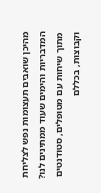מהיכן שואבים תעצומות נפש לצליחת המדבריות והימים שעוד ממתינים לנו? מתוך שיחות עם מטופלים, סטודנטים וקבוצות, בכללם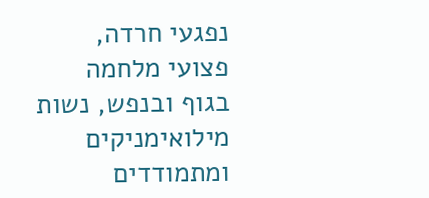נפגעי חרדה, פצועי מלחמה בגוף ובנפש, נשות מילואימניקים ומתמודדים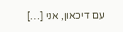עם דיכאון, אני […]